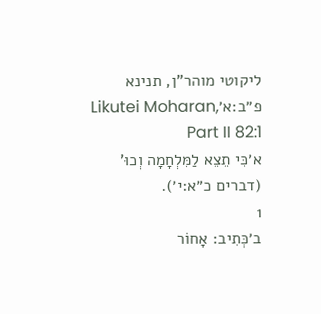ליקוטי מוהר"ן, תנינא פ״ב:א׳Likutei Moharan, Part II 82:1
א׳כִּי תֵצֵא לַמִּלְחָמָה וְכוּ' (דברים כ״א:י׳).
1
ב׳כְּתִיב: אָחוֹר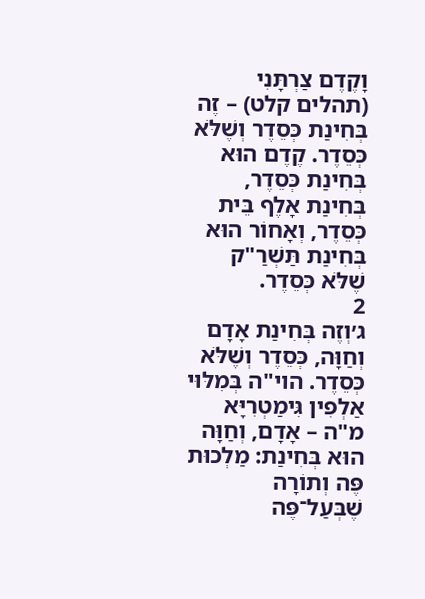וָקֶדֶם צַרְתָּנִי (תהלים קלט) – זֶה בְּחִינַת כְּסֵדֶר וְשֶׁלֹּא כְּסֵדֶר. קֶדֶם הוּא בְּחִינַת כְּסֵדֶר, בְּחִינַת אָלֶף בֵּית כְּסֵדֶר, וְאָחוֹר הוּא בְּחִינַת תַּשְׁרַ"ק שֶׁלֹּא כְּסֵדֶר.
2
ג׳וְזֶה בְּחִינַת אָדָם וְחַוָּה, כְּסֵדֶר וְשֶׁלֹּא כְּסֵדֶר. הוי"ה בְּמִלּוּי אַלְפִין גִּימַטְרִיָּא מ"ה – אָדָם, וְחַוָּה הוּא בְּחִינַת: מַלְכוּת פֶּה וְתוֹרָה שֶׁבְּעַל־פֶּה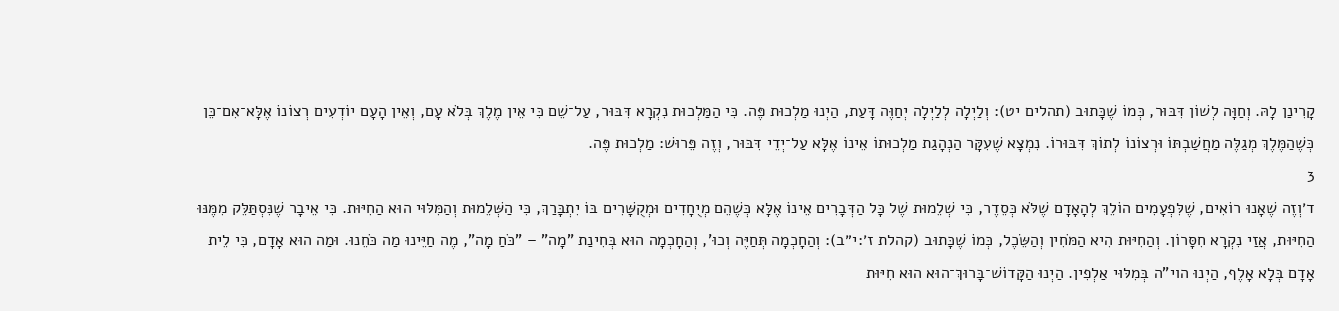קָרִינַן לָהּ. וְחַוָּה לְשׁוֹן דִּבּוּר, כְּמוֹ שֶׁכָּתוּב (תהלים יט): וְלַיְלָה לְלַיְלָה יְחַוֶּה דָּעַת, הַיְנוּ מַלְכוּת פֶּה. כִּי הַמַּלְכוּת נִקְרָא דִּבּוּר, עַל־שֵׁם כִּי אֵין מֶלֶךְ בְּלֹא עָם, וְאֵין הָעָם יוֹדְעִים רְצוֹנוֹ אֶלָּא־אִם־כֵּן כְּשֶׁהַמֶּלֶךְ מְגַלֶּה מַחֲשַׁבְתּוֹ וּרְצוֹנוֹ לְתוֹךְ דִּבּוּרוֹ. נִמְצָא שֶׁעִקָּר הַנְהָגַת מַלְכוּתוֹ אֵינוֹ אֶלָּא עַל־יְדֵי דִּבּוּר, וְזֶה פֵּרוּשׁ: מַלְכוּת פֶּה.
3
ד׳וְזֶה שֶׁאָנוּ רוֹאִים, שֶׁלִּפְעָמִים הוֹלֵךְ לְהָאָדָם שֶׁלֹּא כְּסֵדֶר, כִּי שְׁלֵמוּת שֶׁל כָּל הַדְּבָרִים אֵינוֹ אֶלָּא כְּשֶׁהֵם מְיֻחָדִים וּמְקֻשָּׁרִים בּוֹ יִתְבָּרַךְ, כִּי הַשְּׁלֵמוּת וְהַמִּלּוּי הוּא הַחִיּוּת. כִּי אֵיבָר שֶׁנִּסְתַּלֵּק מִמֶּנּוּ הַחִיּוּת, אֲזַי נִקְרָא חִסָּרוֹן. וְהַחִיּוּת הִיא הַמֹּחִין וְהַשֵּׂכֶל, כְּמוֹ שֶׁכָּתוּב (קהלת ז׳:י״ב): וְהַחָכְמָה תְּחַיֶּה וְכוּ', וְהַחָכְמָה הוּא בְּחִינַת "מָה" – "כֹּחַ מָה", מֶה חַיֵּינוּ מַה כֹּחֵנוּ. וּמַה הוּא אָדָם, כִּי לֵית אָדָם בְּלָא אָלֶף, הַיְנוּ הוי"ה בְּמִלּוּי אַלְפִין. הַיְנוּ הַקָּדוֹשׁ־בָּרוּךְ־הוּא הוּא חִיּוּת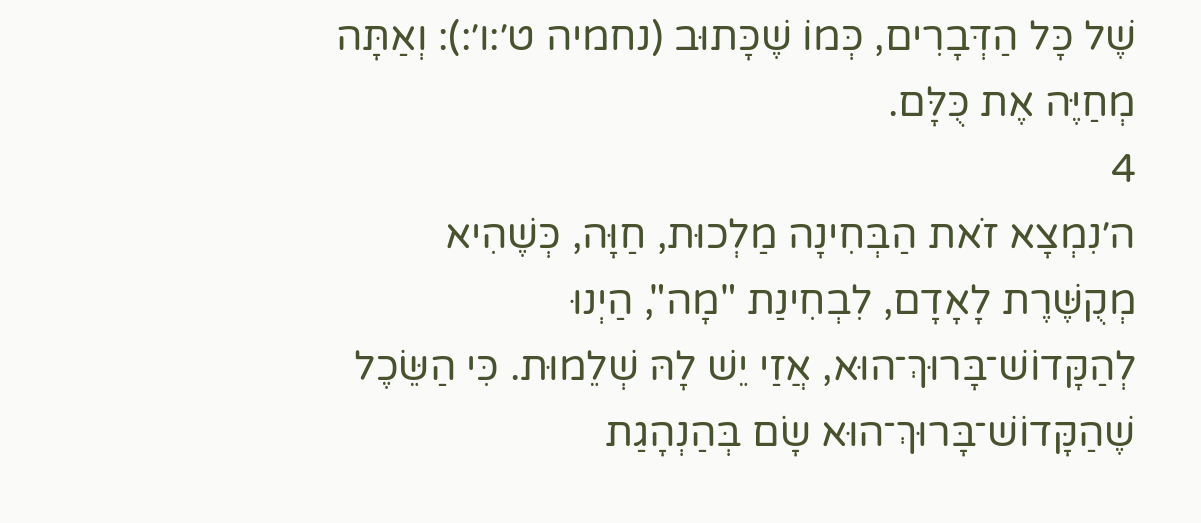שֶׁל כָּל הַדְּבָרִים, כְּמוֹ שֶׁכָּתוּב (נחמיה ט׳:ו׳:): וְאַתָּה מְחַיֶּה אֶת כֻּלָּם.
4
ה׳נִמְצָא זֹאת הַבְּחִינָה מַלְכוּת, חַוָּה, כְּשֶׁהִיא מְקֻשֶּׁרֶת לָאָדָם, לִבְחִינַת "מָה", הַיְנוּ לְהַקָּדוֹשׁ־בָּרוּךְ־הוּא, אֲזַי יֵשׁ לָהּ שְׁלֵמוּת. כִּי הַשֵּׂכֶל שֶׁהַקָּדוֹשׁ־בָּרוּךְ־הוּא שָׂם בְּהַנְהָגַת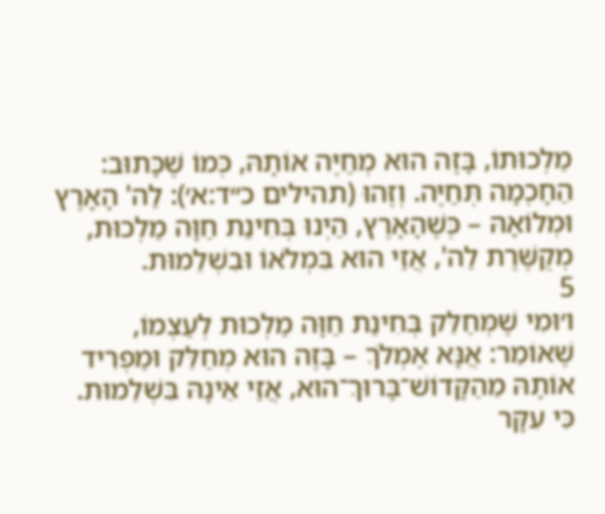מַלְכוּתוֹ, בָּזֶה הוּא מְחַיֶּה אוֹתָהּ, כְּמוֹ שֶׁכָּתוּב: הַחָכְמָה תְּחַיֶּה. וְזֶהוּ (תהילים כ״ד:א׳): לַה' הָאָרֶץ וּמְלוֹאָהּ – כְּשֶׁהָאָרֶץ, הַיְנוּ בְּחִינַת חַוָּה מַלְכוּת, מְקֻשֶּׁרֶת לַה', אֲזַי הוּא בִּמְלֹאוֹ וּבִשְׁלֵמוּת.
5
ו׳וּמִי שֶׁמְּחַלֵּק בְּחִינַת חַוָּה מַלְכוּת לְעַצְמוֹ, שֶׁאוֹמֵר: אֲנָּא אֶמְלֹךְ – בָּזֶה הוּא מְחַלֵּק וּמַפְרִיד אוֹתָהּ מֵהַקָּדוֹשׁ־בָּרוּךְ־הוּא, אֲזַי אֵינָהּ בִּשְׁלֵמוּת. כִּי עִקָּר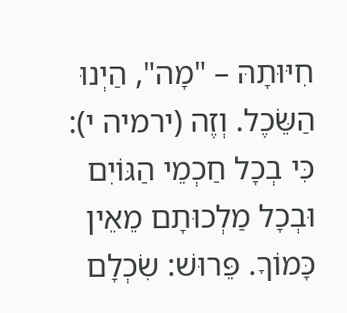חִיּוּתָהּ – "מָה", הַיְנוּ הַשֵּׂכֶל. וְזֶה (ירמיה י): כִּי בְכָל חַכְמֵי הַגּוֹיִם וּבְכָל מַלְכוּתָם מֵאֵין כָּמוֹךָ. פֵּרוּשׁ: שִׂכְלָם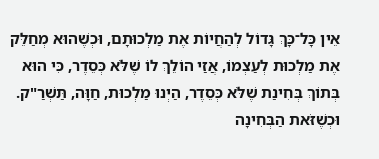אֵין כָּל־כָּךְ גָּדוֹל לְהַחֲיוֹת אֶת מַלְכוּתָם, וּכְשֶׁהוּא מְחַלֵּק אֶת מַלְכוּת לְעַצְמוֹ, אֲזַי הוֹלֵךְ לוֹ שֶׁלֹּא כְּסֵדֶר, כִּי הוּא בְּתוֹךְ בְּחִינַת שֶׁלֹּא כְּסֵדֶר, הַיְנוּ מַלְכוּת, חַוָּה, תַּשְׁרַ"ק. וּכְשֶׁזֹּאת הַבְּחִינָה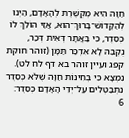חַוָּה הִיא מְקֻשֶּׁרֶת לְהָאָדָם, הַיְנוּ לְהַקָּדוֹשׁ־בָּרוּךְ־הוּא, אֲזַי הוֹלֵךְ לוֹ כְּסֵדֶר, כִּי בַּאֲתָר דְּאִית דְּכַר, נֻקְבֵּהּ לָא אִדְכַּר תַּמָּן (זוהר חוקת קפג ועיין זוהר בא דף לח לט). נִמְצָא כִּי בְּחִינוֹת חַוָּה שֶׁלֹּא כְּסֵדֶר נִתְבַּטְּלִים עַל־יְדֵי הָאָדָם כְּסֵדֶר:
6